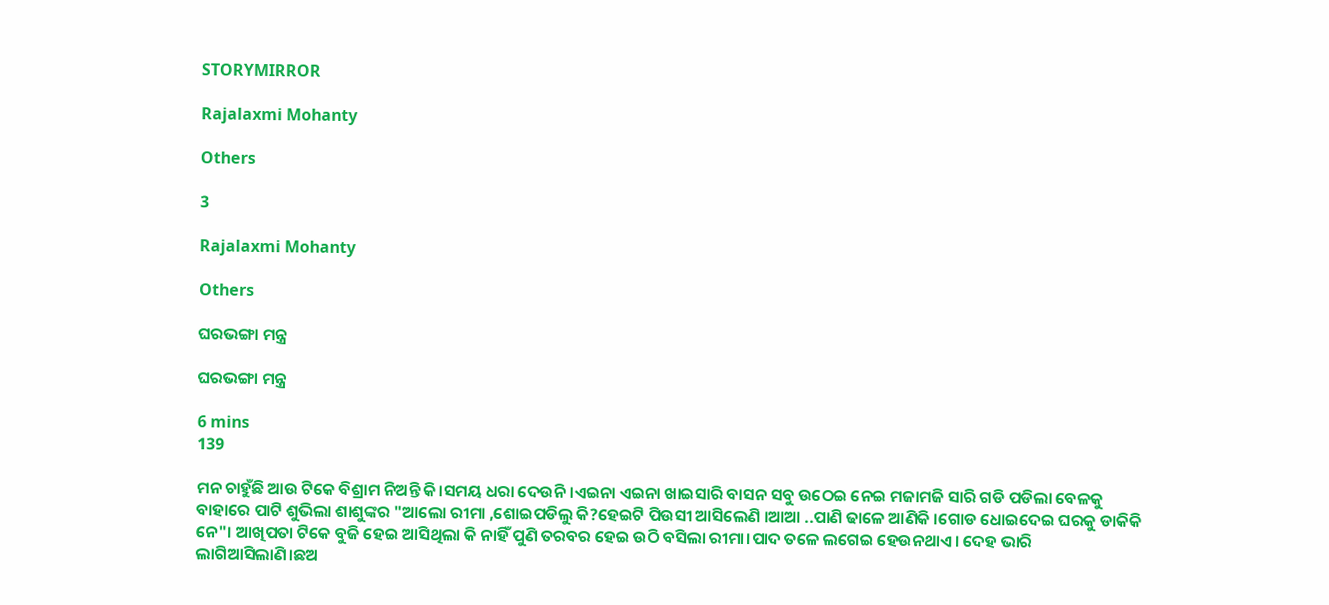STORYMIRROR

Rajalaxmi Mohanty

Others

3

Rajalaxmi Mohanty

Others

ଘରଭଙ୍ଗା ମନ୍ତ୍ର

ଘରଭଙ୍ଗା ମନ୍ତ୍ର

6 mins
139

ମନ ଚାହୁଁଛି ଆଉ ଟିକେ ବିଶ୍ରାମ ନିଅନ୍ତି କି।ସମୟ ଧରା ଦେଉନି।ଏଇନା ଏଇନା ଖାଇସାରି ବାସନ ସବୁ ଉଠେଇ ନେଇ ମଜାମଜି ସାରି ଗଡି ପଡିଲା ବେଳକୁ ବାହାରେ ପାଟି ଶୁଭିଲା ଶାଶୁଙ୍କର "ଆଲୋ ରୀମା ,ଶୋଇପଡିଲୁ କି?ହେଇଟି ପିଉସୀ ଆସିଲେଣି ।ଆଆ ..ପାଣି ଢାଳେ ଆଣିକି ।ଗୋଡ ଧୋଇଦେଇ ଘରକୁ ଡାକିକି ନେ"। ଆଖିପତା ଟିକେ ବୁଜି ହେଇ ଆସିଥିଲା କି ନାହିଁ ପୁଣି ତରବର ହେଇ ଉଠି ବସିଲା ରୀମା।ପାଦ ତଳେ ଲଗେଇ ହେଉନଥାଏ। ଦେହ ଭାରି ଲାଗିଆସିଲାଣି।ଛଅ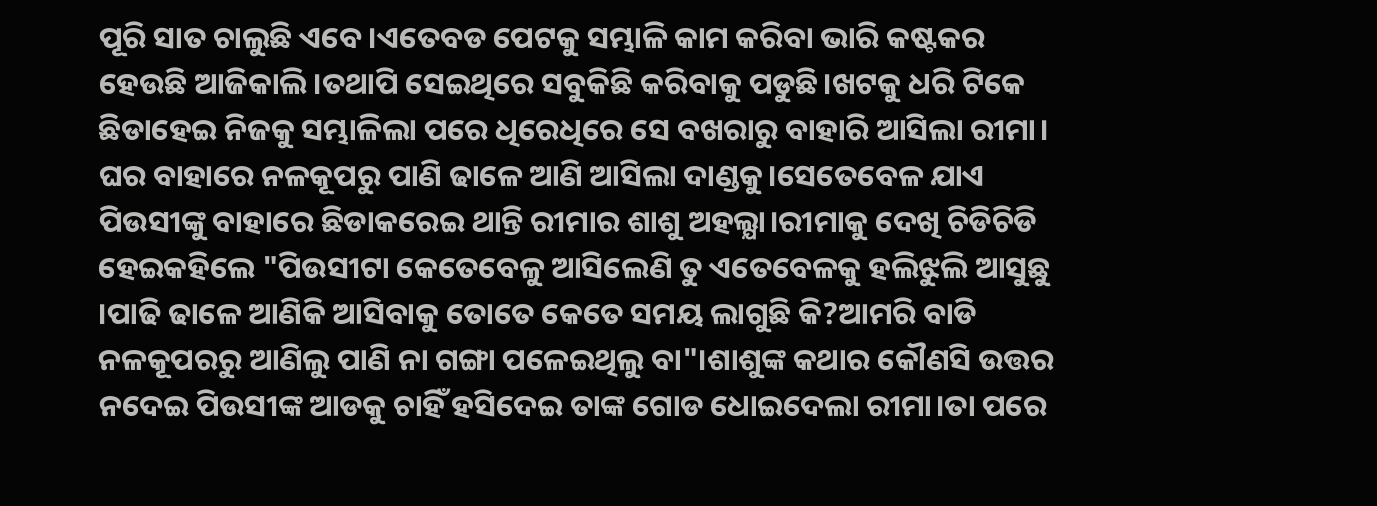ପୂରି ସାତ ଚାଲୁଛି ଏବେ।ଏତେବଡ ପେଟକୁ ସମ୍ଭାଳି କାମ କରିବା ଭାରି କଷ୍ଟକର ହେଉଛି ଆଜିକାଲି।ତଥାପି ସେଇଥିରେ ସବୁକିଛି କରିବାକୁ ପଡୁଛି।ଖଟକୁ ଧରି ଟିକେ ଛିଡାହେଇ ନିଜକୁ ସମ୍ଭାଳିଲା ପରେ ଧିରେଧିରେ ସେ ବଖରାରୁ ବାହାରି ଆସିଲା ରୀମା। ଘର ବାହାରେ ନଳକୂପରୁ ପାଣି ଢାଳେ ଆଣି ଆସିଲା ଦାଣ୍ଡକୁ।ସେତେବେଳ ଯାଏ ପିଉସୀଙ୍କୁ ବାହାରେ ଛିଡାକରେଇ ଥାନ୍ତି ରୀମାର ଶାଶୁ ଅହଲ୍ଯା।ରୀମାକୁ ଦେଖି ଚିଡିଚିଡି ହେଇକହିଲେ "ପିଉସୀଟା କେତେବେଳୁ ଆସିଲେଣି ତୁ ଏତେବେଳକୁ ହଲିଝୁଲି ଆସୁଛୁ ।ପାଢି ଢାଳେ ଆଣିକି ଆସିବାକୁ ତୋତେ କେତେ ସମୟ ଲାଗୁଛି କି?ଆମରି ବାଡି ନଳକୂପରରୁ ଆଣିଲୁ ପାଣି ନା ଗଙ୍ଗା ପଳେଇଥିଲୁ ବା"।ଶାଶୁଙ୍କ କଥାର କୌଣସି ଉତ୍ତର ନଦେଇ ପିଉସୀଙ୍କ ଆଡକୁ ଚାହିଁ ହସିଦେଇ ତାଙ୍କ ଗୋଡ ଧୋଇଦେଲା ରୀମା।ତା ପରେ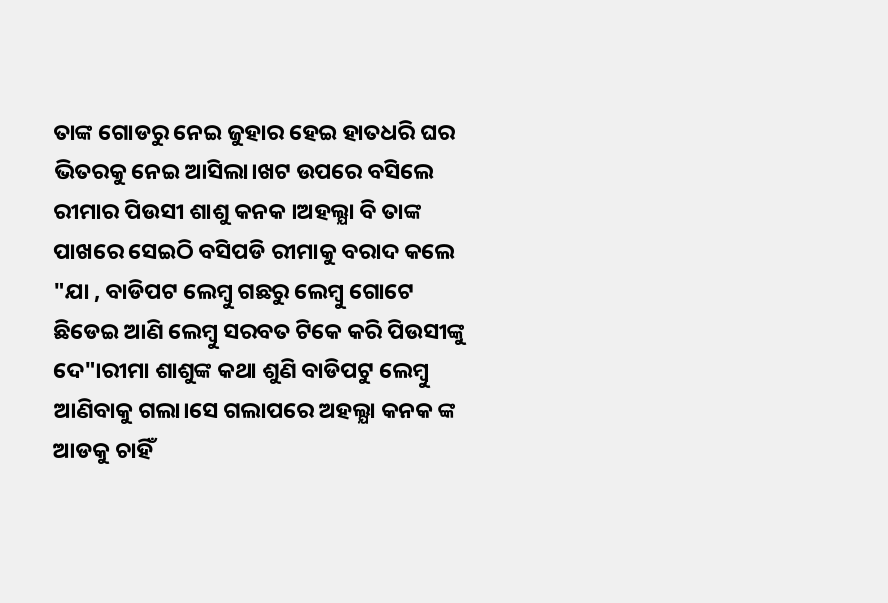ତାଙ୍କ ଗୋଡରୁ ନେଇ ଜୁହାର ହେଇ ହାତଧରି ଘର ଭିତରକୁ ନେଇ ଆସିଲା।ଖଟ ଉପରେ ବସିଲେ ରୀମାର ପିଉସୀ ଶାଶୁ କନକ ।ଅହଲ୍ଯା ବି ତାଙ୍କ ପାଖରେ ସେଇଠି ବସିପଡି ରୀମାକୁ ବରାଦ କଲେ "ଯା , ବାଡିପଟ ଲେମ୍ବୁ ଗଛରୁ ଲେମ୍ବୁ ଗୋଟେ ଛିଡେଇ ଆଣି ଲେମ୍ବୁ ସରବତ ଟିକେ କରି ପିଉସୀଙ୍କୁ ଦେ"।ରୀମା ଶାଶୁଙ୍କ କଥା ଶୁଣି ବାଡିପଟୁ ଲେମ୍ବୁ ଆଣିବାକୁ ଗଲା।ସେ ଗଲାପରେ ଅହଲ୍ଯା କନକ ଙ୍କ ଆଡକୁ ଚାହିଁ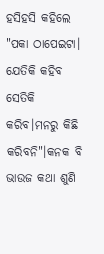ହସିହସି କହିଲେ "ପକା ଠାପେଇଟା। ଯେତିକି କହିବ ସେତିକି କରିବ।ମନରୁ କିଛି କରିବନି"।କନକ ବି ଭାଉଜ କଥା ଶୁଣି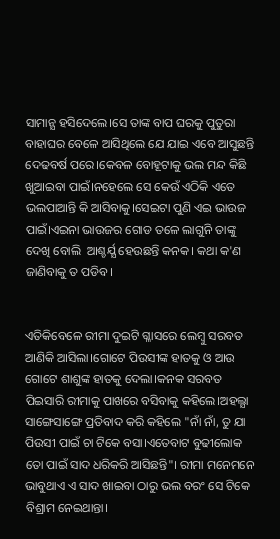ସାମାନ୍ଯ ହସିଦେଲେ।ସେ ତାଙ୍କ ବାପ ଘରକୁ ପୁତୁରା ବାହାଘର ବେଳେ ଆସିଥିଲେ ଯେ ଯାଇ ଏବେ ଆସୁଛନ୍ତି ଦେଢବର୍ଷ ପରେ।କେବଳ ବୋହୂଟାକୁ ଭଲ ମନ୍ଦ କିଛି ଖୁଆଇବା ପାଇଁ।ନହେଲେ ସେ କେଉଁ ଏଠିକି ଏତେ ଭଲପାଆନ୍ତି କି ଆସିବାକୁ।ସେଇଟା ପୁଣି ଏଇ ଭାଉଜ ପାଇଁ।ଏଇନା ଭାଉଜର ଗୋଡ ତଳେ ଲାଗୁନି ତାଙ୍କୁ ଦେଖି ବୋଲି  ଆଶ୍ଚର୍ଯ୍ଯ ହେଉଛନ୍ତି କନକ। କଥା କ'ଣ ଜାଣିବାକୁ ତ ପଡିବ।


ଏତିକିବେଳେ ରୀମା ଦୁଇଟି ଗ୍ଳାସରେ ଲେମ୍ବୁ ସରବତ ଆଣିକି ଆସିଲା।ଗୋଟେ ପିଉସୀଙ୍କ ହାତକୁ ଓ ଆଉ ଗୋଟେ ଶାଶୁଙ୍କ ହାତକୁ ଦେଲା।କନକ ସରବତ ପିଇସାରି ରୀମାକୁ ପାଖରେ ବସିବାକୁ କହିଲେ।ଅହଲ୍ଯା ସାଙ୍ଗେସାଙ୍ଗେ ପ୍ରତିବାଦ କରି କହିଲେ "ନାଁ ନାଁ, ତୁ ଯା ପିଉସୀ ପାଇଁ ଚା ଟିକେ ବସା।ଏତେବାଟ ବୁଢୀଲୋକ ତୋ ପାଇଁ ସାଦ ଧରିକରି ଆସିଛନ୍ତି"। ରୀମା ମନେମନେ ଭାବୁଥାଏ ଏ ସାଦ ଖାଇବା ଠାରୁ ଭଲ ବରଂ ସେ ଟିକେ ବିଶ୍ରାମ ନେଇଥାନ୍ତା।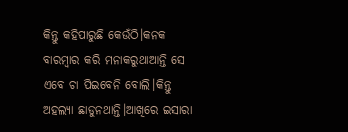କିନ୍ତୁ କହିପାରୁଛି କେଉଁଠି।କନକ ବାରମ୍ବାର କରି ମନାକରୁଥାଆନ୍ତି ସେ ଏବେ ଚା ପିଇବେନି ବୋଲି।କିନ୍ତୁ ଅହଲ୍ଯା ଛାଡୁନଥାନ୍ତି।ଆଖିରେ ଇସାରା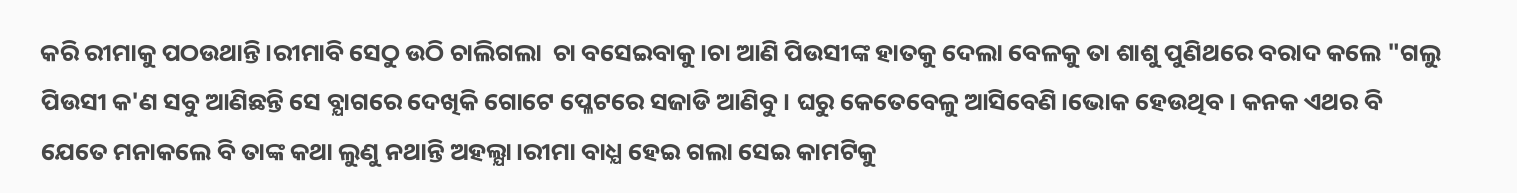କରି ରୀମାକୁ ପଠଉଥାନ୍ତି।ରୀମାବି ସେଠୁ ଉଠି ଚାଲିଗଲା  ଚା ବସେଇବାକୁ।ଚା ଆଣି ପିଉସୀଙ୍କ ହାତକୁ ଦେଲା ବେଳକୁ ତା ଶାଶୁ ପୁଣିଥରେ ବରାଦ କଲେ "ଗଲୁ ପିଉସୀ କ'ଣ ସବୁ ଆଣିଛନ୍ତି ସେ ବ୍ଯାଗରେ ଦେଖିକି ଗୋଟେ ପ୍ଳେଟରେ ସଜାଡି ଆଣିବୁ। ଘରୁ କେତେବେଳୁ ଆସିବେଣି।ଭୋକ ହେଉଥିବ। କନକ ଏଥର ବି ଯେତେ ମନାକଲେ ବି ତାଙ୍କ କଥା ଲୁଣୁ ନଥାନ୍ତି ଅହଲ୍ଯା।ରୀମା ବାଧ୍ଯ ହେଇ ଗଲା ସେଇ କାମଟିକୁ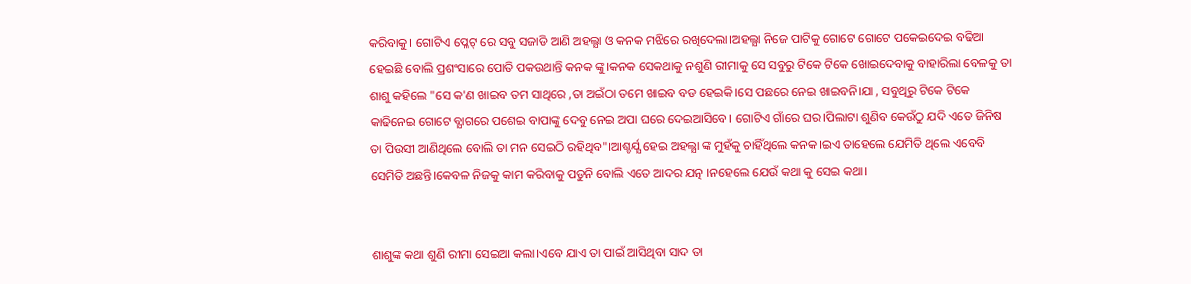କରିବାକୁ। ଗୋଟିଏ ପ୍ଳେଟ୍ ରେ ସବୁ ସଜାଡି ଆଣି ଅହଲ୍ଯା ଓ କନକ ମଝିରେ ରଖିଦେଲା।ଅହଲ୍ଯା ନିଜେ ପାଟିକୁ ଗୋଟେ ଗୋଟେ ପକେଇଦେଇ ବଢିଆ ହେଇଛି ବୋଲି ପ୍ରଶଂସାରେ ପୋତି ପକଉଥାନ୍ତି କନକ ଙ୍କୁ।କନକ ସେକଥାକୁ ନଶୁଣି ରୀମାକୁ ସେ ସବୁରୁ ଟିକେ ଟିକେ ଖୋଇଦେବାକୁ ବାହାରିଲା ବେଳକୁ ତା ଶାଶୁ କହିଲେ "ସେ କ'ଣ ଖାଇବ ତମ ସାଥିରେ ,ତା ଅଇଁଠା ତମେ ଖାଇବ ବଡ ହେଇକି।ସେ ପଛରେ ନେଇ ଖାଇବନି।ଯା , ସବୁଥିରୁ ଟିକେ ଟିକେ କାଢିନେଇ ଗୋଟେ ବ୍ଯାଗରେ ପଶେଇ ବାପାଙ୍କୁ ଦେବୁ ନେଇ ଅପା ଘରେ ଦେଇଆସିବେ। ଗୋଟିଏ ଗାଁରେ ଘର।ପିଲାଟା ଶୁଣିବ କେଉଁଠୁ ଯଦି ଏତେ ଜିନିଷ ତା ପିଉସୀ ଆଣିଥିଲେ ବୋଲି ତା ମନ ସେଇଠି ରହିଥିବ"।ଆଶ୍ଚର୍ଯ୍ଯ ହେଇ ଅହଲ୍ଯା ଙ୍କ ମୁହଁକୁ ଚାହିଁଥିଲେ କନକ।ଇଏ ତାହେଲେ ଯେମିତି ଥିଲେ ଏବେବି ସେମିତି ଅଛନ୍ତି।କେବଳ ନିଜକୁ କାମ କରିବାକୁ ପଡୁନି ବୋଲି ଏତେ ଆଦର ଯତ୍ନ ।ନହେଲେ ଯେଉଁ କଥା କୁ ସେଇ କଥା।


ଶାଶୁଙ୍କ କଥା ଶୁଣି ରୀମା ସେଇଆ କଲା।ଏବେ ଯାଏ ତା ପାଇଁ ଆସିଥିବା ସାଦ ତା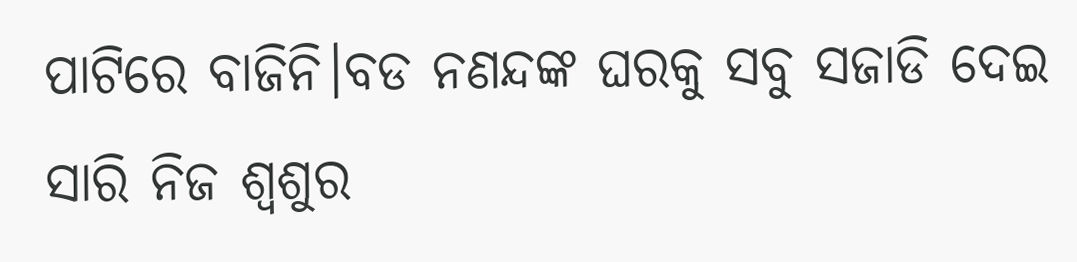ପାଟିରେ ବାଜିନି।ବଡ ନଣନ୍ଦଙ୍କ ଘରକୁ ସବୁ ସଜାଡି ଦେଇ ସାରି ନିଜ ଶ୍ବଶୁର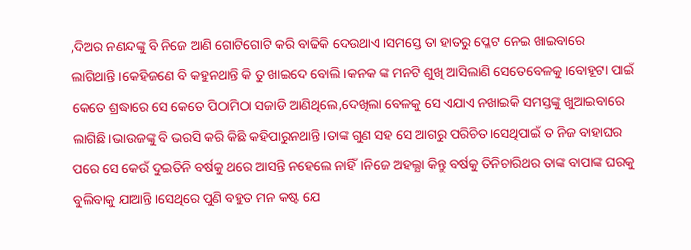,ଦିଅର ନଣନ୍ଦଙ୍କୁ ବି ନିଜେ ଆଣି ଗୋଟିଗୋଟି କରି ବାଢିକି ଦେଉଥାଏ।ସମସ୍ତେ ତା ହାତରୁ ପ୍ଳେଟ ନେଇ ଖାଇବାରେ ଲାଗିଥାନ୍ତି।କେହିଜଣେ ବି କହୁନଥାନ୍ତି କି ତୁ ଖାଇଦେ ବୋଲି।କନକ ଙ୍କ ମନଟି ଶୁଖି ଆସିଲାଣି ସେତେବେଳକୁ।ବୋହୂଟା ପାଇଁ କେତେ ଶ୍ରଦ୍ଧାରେ ସେ କେତେ ପିଠାମିଠା ସଜାଡି ଆଣିଥିଲେ,ଦେଖିଲା ବେଳକୁ ସେ ଏଯାଏ ନଖାଇକି ସମସ୍ତଙ୍କୁ ଖୁଆଇବାରେ ଲାଗିଛି।ଭାଉଜଙ୍କୁ ବି ଭରସି କରି କିଛି କହିପାରୁନଥାନ୍ତି।ତାଙ୍କ ଗୁଣ ସହ ସେ ଆଗରୁ ପରିଚିତ।ସେଥିପାଇଁ ତ ନିଜ ବାହାଘର ପରେ ସେ କେଉଁ ଦୁଇତିନି ବର୍ଷକୁ ଥରେ ଆସନ୍ତି ନହେଲେ ନାହିଁ।ନିଜେ ଅହଲ୍ଯା କିନ୍ତୁ ବର୍ଷକୁ ତିନିଚାରିଥର ତାଙ୍କ ବାପାଙ୍କ ଘରକୁ ବୁଲିବାକୁ ଯାଆନ୍ତି।ସେଥିରେ ପୁଣି ବହୁତ ମନ କଷ୍ଟ ଯେ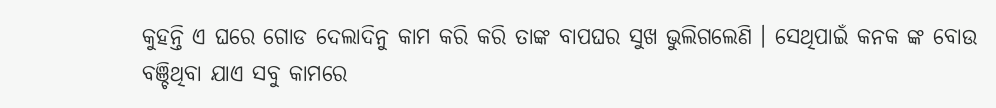କୁହନ୍ତି ଏ ଘରେ ଗୋଡ ଦେଲାଦିନୁ କାମ କରି କରି ତାଙ୍କ ବାପଘର ସୁଖ ଭୁଲିଗଲେଣି । ସେଥିପାଇଁ କନକ ଙ୍କ ବୋଉ ବଞ୍ଚିଥିବା ଯାଏ ସବୁ କାମରେ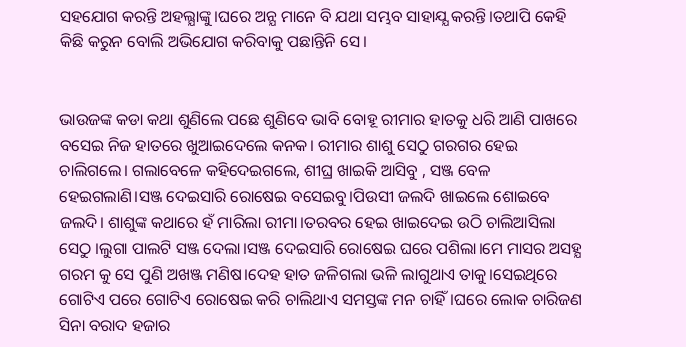ସହଯୋଗ କରନ୍ତି ଅହଲ୍ଯାଙ୍କୁ।ଘରେ ଅନ୍ଯ ମାନେ ବି ଯଥା ସମ୍ଭବ ସାହାଯ୍ଯ କରନ୍ତି।ତଥାପି କେହି କିଛି କରୁନ ବୋଲି ଅଭିଯୋଗ କରିବାକୁ ପଛାନ୍ତିନି ସେ।


ଭାଉଜଙ୍କ କଡା କଥା ଶୁଣିଲେ ପଛେ ଶୁଣିବେ ଭାବି ବୋହୂ ରୀମାର ହାତକୁ ଧରି ଆଣି ପାଖରେ ବସେଇ ନିଜ ହାତରେ ଖୁଆଇଦେଲେ କନକ। ରୀମାର ଶାଶୁ ସେଠୁ ଗରଗର ହେଇ ଚାଲିଗଲେ। ଗଲାବେଳେ କହିଦେଇଗଲେ, ଶୀଘ୍ର ଖାଇକି ଆସିବୁ , ସଞ୍ଜ ବେଳ ହେଇଗଲାଣି।ସଞ୍ଜ ଦେଇସାରି ରୋଷେଇ ବସେଇବୁ।ପିଉସୀ ଜଲଦି ଖାଇଲେ ଶୋଇବେ ଜଲଦି। ଶାଶୁଙ୍କ କଥାରେ ହଁ ମାରିଲା ରୀମା।ତରବର ହେଇ ଖାଇଦେଇ ଉଠି ଚାଲିଆସିଲା ସେଠୁ ।ଲୁଗା ପାଲଟି ସଞ୍ଜ ଦେଲା।ସଞ୍ଜ ଦେଇସାରି ରୋଷେଇ ଘରେ ପଶିଲା।ମେ ମାସର ଅସହ୍ଯ ଗରମ କୁ ସେ ପୁଣି ଅଖଞ୍ଜ ମଣିଷ।ଦେହ ହାତ ଜଳିଗଲା ଭଳି ଲାଗୁଥାଏ ତାକୁ।ସେଇଥିରେ ଗୋଟିଏ ପରେ ଗୋଟିଏ ରୋଷେଇ କରି ଚାଲିଥାଏ ସମସ୍ତଙ୍କ ମନ ଚାହିଁ।ଘରେ ଲୋକ ଚାରିଜଣ ସିନା ବରାଦ ହଜାର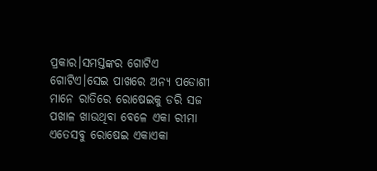ପ୍ରକାର।ସମସ୍ତଙ୍କର ଗୋଟିଏ ଗୋଟିଏ।ସେଇ ପାଖରେ ଅନ୍ଯ ପଡୋଶୀ ମାନେ ରାତିରେ ରୋଷେଇକୁ ଡରି ସଜ ପଖାଳ ଖାଉଥିବା ବେଳେ ଏକା ରୀମା ଏତେସବୁ ରୋଷେଇ ଏକାଏକା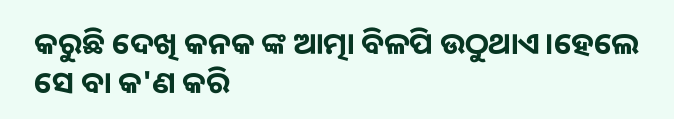କରୁଛି ଦେଖି କନକ ଙ୍କ ଆତ୍ମା ବିଳପି ଉଠୁଥାଏ।ହେଲେ ସେ ବା କ'ଣ କରି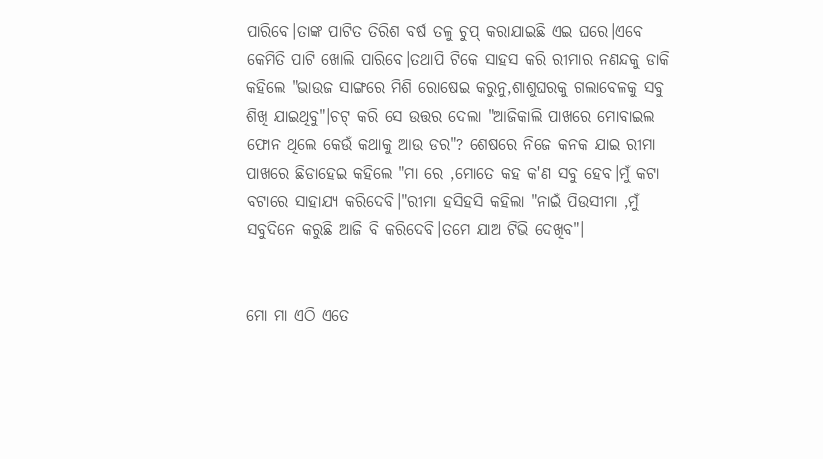ପାରିବେ।ତାଙ୍କ ପାଟିତ ତିରିଶ ବର୍ଷ ତଳୁ ଚୁପ୍ କରାଯାଇଛି ଏଇ ଘରେ।ଏବେ କେମିତି ପାଟି ଖୋଲି ପାରିବେ।ତଥାପି ଟିକେ ସାହସ କରି ରୀମାର ନଣନ୍ଦକୁ ଡାକି କହିଲେ "ଭାଉଜ ସାଙ୍ଗରେ ମିଶି ରୋଷେଇ କରୁନୁ,ଶାଶୁଘରକୁ ଗଲାବେଳକୁ ସବୁ ଶିଖି ଯାଇଥିବୁ"।ଚଟ୍ କରି ସେ ଉତ୍ତର ଦେଲା "ଆଜିକାଲି ପାଖରେ ମୋବାଇଲ ଫୋନ ଥିଲେ କେଉଁ କଥାକୁ ଆଉ ଡର"? ଶେଷରେ ନିଜେ କନକ ଯାଇ ରୀମା ପାଖରେ ଛିଡାହେଇ କହିଲେ "ମା ରେ ,ମୋତେ କହ କ'ଣ ସବୁ ହେବ।ମୁଁ କଟା ବଟାରେ ସାହାଯ୍ଯ କରିଦେବି।"ରୀମା ହସିହସି କହିଲା "ନାଇଁ ପିଉସୀମା ,ମୁଁ ସବୁଦିନେ କରୁଛି ଆଜି ବି କରିଦେବି।ତମେ ଯାଅ ଟିଭି ଦେଖିବ"।


ମୋ ମା ଏଠି ଏତେ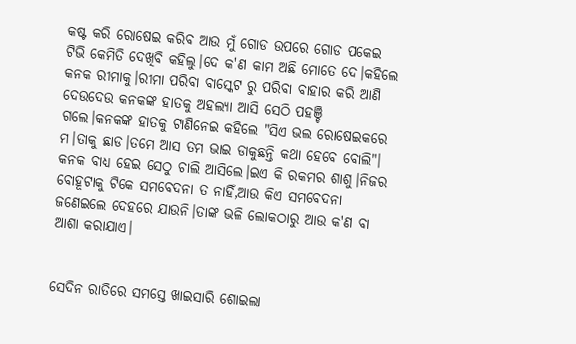କଷ୍ଟ କରି ରୋଷେଇ କରିବ ଆଉ ମୁଁ ଗୋଡ ଉପରେ ଗୋଡ ପକେଇ ଟିଭି କେମିତି ଦେଖିବି କହିଲୁ।ଦେ କ'ଣ କାମ ଅଛି ମୋତେ ଦେ।କହିଲେ କନକ ରୀମାକୁ।ରୀମା ପରିବା ବାସ୍କେଟ ରୁ ପରିବା ବାହାର କରି ଆଣି ଦେଉଦେଉ କନକଙ୍କ ହାତକୁ ଅହଲ୍ଯା ଆସି ସେଠି ପହଞ୍ଚି ଗଲେ।କନକଙ୍କ ହାତକୁ ଟାଣିନେଇ କହିଲେ "ସିଏ ଭଲ ରୋଷେଇକରେ ମ।ତାକୁ ଛାଡ।ତମେ ଆସ ତମ ଭାଇ ଡାକୁଛନ୍ତି କଥା ହେବେ ବୋଲି"। କନକ ବାଧ୍ଯ ହେଇ ସେଠୁ ଚାଲି ଆସିଲେ।ଇଏ କି ରକମର ଶାଶୁ।ନିଜର ବୋହୂଟାକୁ ଟିକେ ସମବେଦନା ତ ନାହିଁ,ଆଉ କିଏ ସମବେଦନା ଜଣେଇଲେ ଦେହରେ ଯାଉନି।ତାଙ୍କ ଭଳି ଲୋକଠାରୁ ଆଉ କ'ଣ ବା ଆଶା କରାଯାଏ।


ସେଦିନ ରାତିରେ ସମସ୍ତେ ଖାଇସାରି ଶୋଇଲା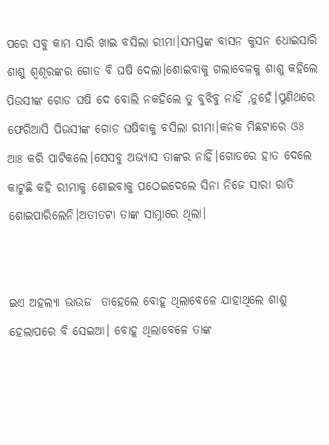ପରେ ସବୁ କାମ ସାରି ଖାଇ ବସିଲା ରୀମା।ସମସ୍ତଙ୍କ ବାସନ କୁସନ ଧୋଇସାରି ଶାଶୁ ଶ୍ବଶୂରଙ୍କର ଗୋଡ ବି ଘଷି ଦେଲା।ଶୋଇବାକୁ ଗଲାବେଳକୁ ଶାଶୁ କହିଲେ ପିଉସୀଙ୍କ ଗୋଡ ଘଷି ଦେ ବୋଲି ନକହିଲେ ତୁ ବୁଝିବୁ ନାହିଁ ,ନୁହେଁ।ପୁଣିଥରେ ଫେରିଆସି ପିଉସୀଙ୍କ ଗୋଡ ଘଷିବାକୁ ବସିଲା ରୀମା।କନକ ମିଛଟାରେ ଓଃ ଆଃ କରି ପାଟିକଲେ।ସେସବୁ ଅଭ୍ଯାସ ତାଙ୍କର ନାହିଁ।ଗୋଡରେ ହାତ ଦେଲେ କାଟୁଛି କହି ରୀମାକୁ ଶୋଇବାକୁ ପଠେଇଦେଲେ ସିନା ନିଜେ ସାରା ରାତି ଶୋଇପାରିଲେନି।ଅତୀତଟା ତାଙ୍କ ସାମ୍ନାରେ ଥିଲା।


ଇଏ ଅହଲ୍ଯା ଭାଉଜ  ତାହେଲେ ବୋହୂ ଥିଲାବେଳେ ଯାହାଥିଲେ ଶାଶୁ ହେଲାପରେ ବି ସେଇଆ। ବୋହୂ ଥିଲାବେଳେ ତାଙ୍କ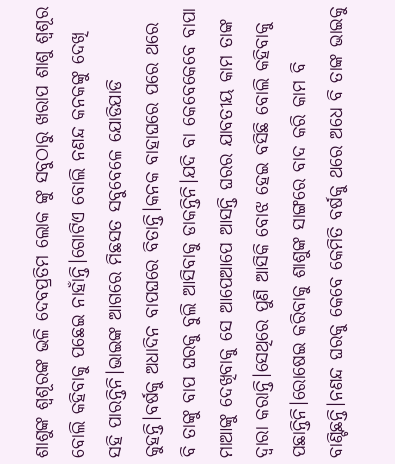ଶାଶୁଙ୍କ ଶ୍ବଶୂରଙ୍କ ଭଳି ଦେବପ୍ରତିମ ଲୋକ ଙ୍କୁ ସବୁଠାରୁ ଖରାପ ଶାଶୁ ଶ୍ବଶୂର ବୋଲି କହିବାକୁ ପଛେଇ ନାହାଁନ୍ତି।ଗୋଟିଏ ବୋଲି ନଣନ୍ଦ କନକଙ୍କୁ ଦେଖି ସହି ପାରନ୍ତିନି।ଭାଇଙ୍କ ଆଗରେ ମିଛସତ ସବୁବେଳେ ଯୋଡିଯାଡି କୁହନ୍ତି।ବର୍ଷକୁ ଅଧାଦିନ ବାପଘରେ ବିତାନ୍ତି।କନକ ବାହାଘରେ ପରେ ଥରେ ବି ତାଙ୍କୁ ବାପ ଘରକୁ ବୁଲି ଆସିବାକୁ ଡାକନ୍ତିନି।ଯଦି ବା କେବେକେବେ ବାପା ମାଆଙ୍କୁ ଦେଖିବାକୁ ସେ ଆପେଆପେ ଆସନ୍ତି ଘରର ଯାବତୀୟ କାମ ତାଙ୍କ ଦ୍ବାରା କରାନ୍ତି।ସେଥିରେ ପୁଣି ଆସିକି ବୋଝ ହେଇ ବସିଛି ବୋଲି କହିବାକୁ ପଛାନ୍ତିନି।ରୋଷେଇ କରିବାକୁ ଶାଶୁଙ୍କ ସାଙ୍ଗରେ ବାଦ କରି କାମ ବି ବାଣ୍ଟିଛନ୍ତି।ନଣନ୍ଦ ଘରକୁ କେବେ କେମିତି ବର୍ଷକୁ ଥରେ ଅଧେ ବି ତାଙ୍କ ଭାଇକୁ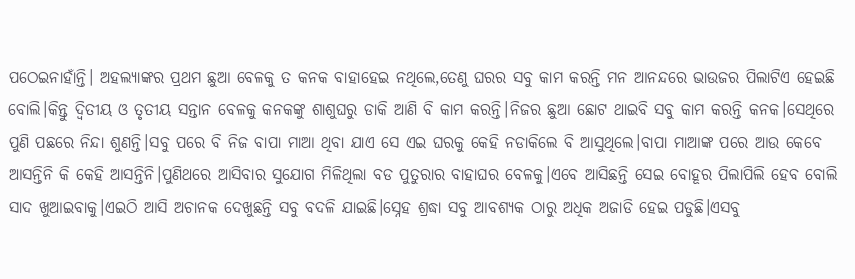ପଠେଇନାହାଁନ୍ତି। ଅହଲ୍ଯାଙ୍କର ପ୍ରଥମ ଛୁଆ ବେଳକୁ ତ କନକ ବାହାହେଇ ନଥିଲେ,ତେଣୁ ଘରର ସବୁ କାମ କରନ୍ତି ମନ ଆନନ୍ଦରେ ଭାଉଜର ପିଲାଟିଏ ହେଇଛି ବୋଲି।କିନ୍ତୁ ଦ୍ବିତୀୟ ଓ ତୃତୀୟ ସନ୍ତାନ ବେଳକୁ କନକଙ୍କୁ ଶାଶୁଘରୁ ଡାକି ଆଣି ବି କାମ କରନ୍ତି।ନିଜର ଛୁଆ ଛୋଟ ଥାଇବି ସବୁ କାମ କରନ୍ତି କନକ।ସେଥିରେ ପୁଣି ପଛରେ ନିନ୍ଦା ଶୁଣନ୍ତି।ସବୁ ପରେ ବି ନିଜ ବାପା ମାଆ ଥିବା ଯାଏ ସେ ଏଇ ଘରକୁ କେହି ନଡାକିଲେ ବି ଆସୁଥିଲେ।ବାପା ମାଆଙ୍କ ପରେ ଆଉ କେବେ ଆସନ୍ତିନି କି କେହି ଆସନ୍ତିନି।ପୁଣିଥରେ ଆସିବାର ସୁଯୋଗ ମିଳିଥିଲା ବଡ ପୁତୁରାର ବାହାଘର ବେଳକୁ।ଏବେ ଆସିଛନ୍ତି ସେଇ ବୋହୂର ପିଲାପିଲି ହେବ ବୋଲି ସାଦ ଖୁଆଇବାକୁ।ଏଇଠି ଆସି ଅଚାନକ ଦେଖୁଛନ୍ତି ସବୁ ବଦଳି ଯାଇଛି।ସ୍ନେହ ଶ୍ରଦ୍ଧା ସବୁ ଆବଶ୍ଯକ ଠାରୁ ଅଧିକ ଅଜାଡି ହେଇ ପଡୁଛି।ଏସବୁ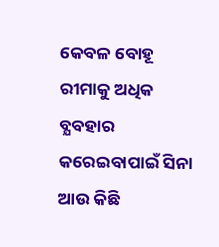କେବଳ ବୋହୂ ରୀମାକୁ ଅଧିକ ବ୍ଯବହାର କରେଇବାପାଇଁ ସିନା ଆଉ କିଛି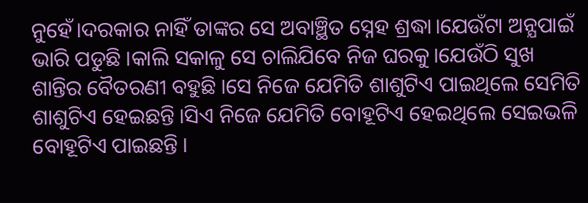ନୁହେଁ।ଦରକାର ନାହିଁ ତାଙ୍କର ସେ ଅବାଞ୍ଛିତ ସ୍ନେହ ଶ୍ରଦ୍ଧା।ଯେଉଁଟା ଅନ୍ଯପାଇଁ ଭାରି ପଡୁଛି।କାଲି ସକାଳୁ ସେ ଚାଲିଯିବେ ନିଜ ଘରକୁ।ଯେଉଁଠି ସୁଖ ଶାନ୍ତିର ବୈତରଣୀ ବହୁଛି।ସେ ନିଜେ ଯେମିତି ଶାଶୁଟିଏ ପାଇଥିଲେ ସେମିତି ଶାଶୁଟିଏ ହେଇଛନ୍ତି।ସିଏ ନିଜେ ଯେମିତି ବୋହୂଟିଏ ହେଇଥିଲେ ସେଇଭଳି ବୋହୂଟିଏ ପାଇଛନ୍ତି।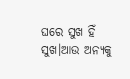ଘରେ ସୁଖ ହିଁ ସୁଖ।ଆଉ ଅନ୍ଯକୁ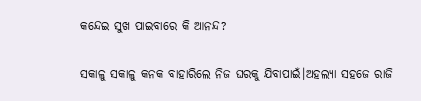କନ୍ଦେଇ ସୁଖ ପାଇବାରେ କି ଆନନ୍ଦ?


ସକାଳୁ ସକାଳୁ କନକ ବାହାରିଲେ ନିଜ ଘରକୁ ଯିବାପାଇଁ।ଅହଲ୍ଯା ସହଜେ ରାଜି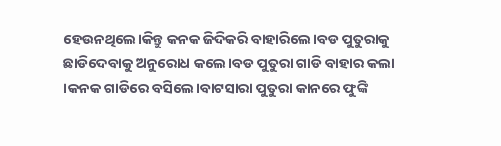ହେଉନଥିଲେ।କିନ୍ତୁ କନକ ଜିଦିକରି ବାହାରିଲେ।ବଡ ପୁତୁରାକୁ ଛାଡିଦେବାକୁ ଅନୁରୋଧ କଲେ।ବଡ ପୁତୁରା ଗାଡି ବାହାର କଲା ।କନକ ଗାଡିରେ ବସିଲେ।ବାଟସାରା ପୁତୁରା କାନରେ ଫୁଙ୍କି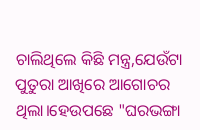ଚାଲିଥିଲେ କିଛି ମନ୍ତ୍ର,ଯେଉଁଟା ପୁତୁରା ଆଖିରେ ଆଗୋଚର ଥିଲା।ହେଉପଛେ "ଘରଭଙ୍ଗା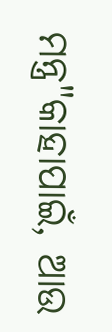ମନ୍ତ୍ର"କାହାପାଇଁ, ଆଉ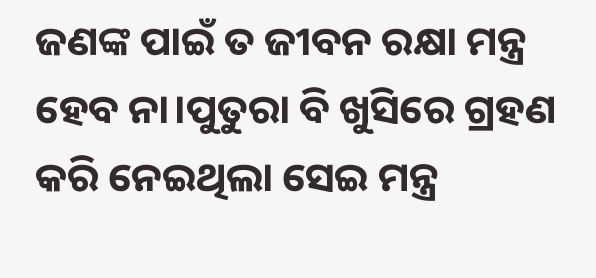ଜଣଙ୍କ ପାଇଁ ତ ଜୀବନ ରକ୍ଷା ମନ୍ତ୍ର ହେବ ନା।ପୁତୁରା ବି ଖୁସିରେ ଗ୍ରହଣ କରି ନେଇଥିଲା ସେଇ ମନ୍ତ୍ର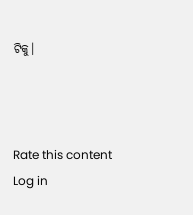ଟିକୁ।



Rate this content
Log in